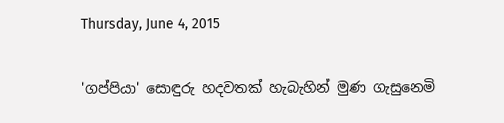Thursday, June 4, 2015

'ගප්පියා' සොඳුරු හදවතක් හැබැහින් මුණ ගැසුනෙමි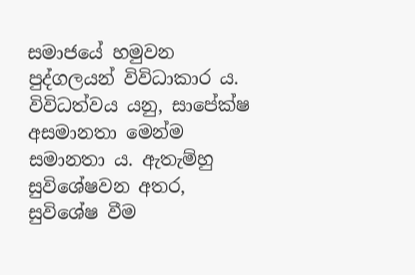සමාජයේ හමුවන පුද්ගලයන් විවිධාකාර ය. විවිධත්වය යනු, සාපේක්ෂ අසමානතා මෙන්ම සමානතා ය. ඇතැම්හු සුවිශේෂවන අතර, සුවිශේෂ වීම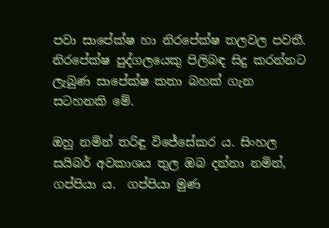පවා සාපේක්ෂ හා නිරපේක්ෂ තලවල පවතී. නිරපේක්ෂ පුද්ගලයෙකු පිලිබඳ සිදු කරන්නට ලැබුණ සාපේක්ෂ කතා බහක් ගැන සටහනකි මේ.

ඔහු නමින් තරිඳු විජේසේකර ය. සිංහල සයිබර් අවකාශය තුල ඔබ දන්නා නමින්, ගප්පියා ය.  ගප්පියා මුණ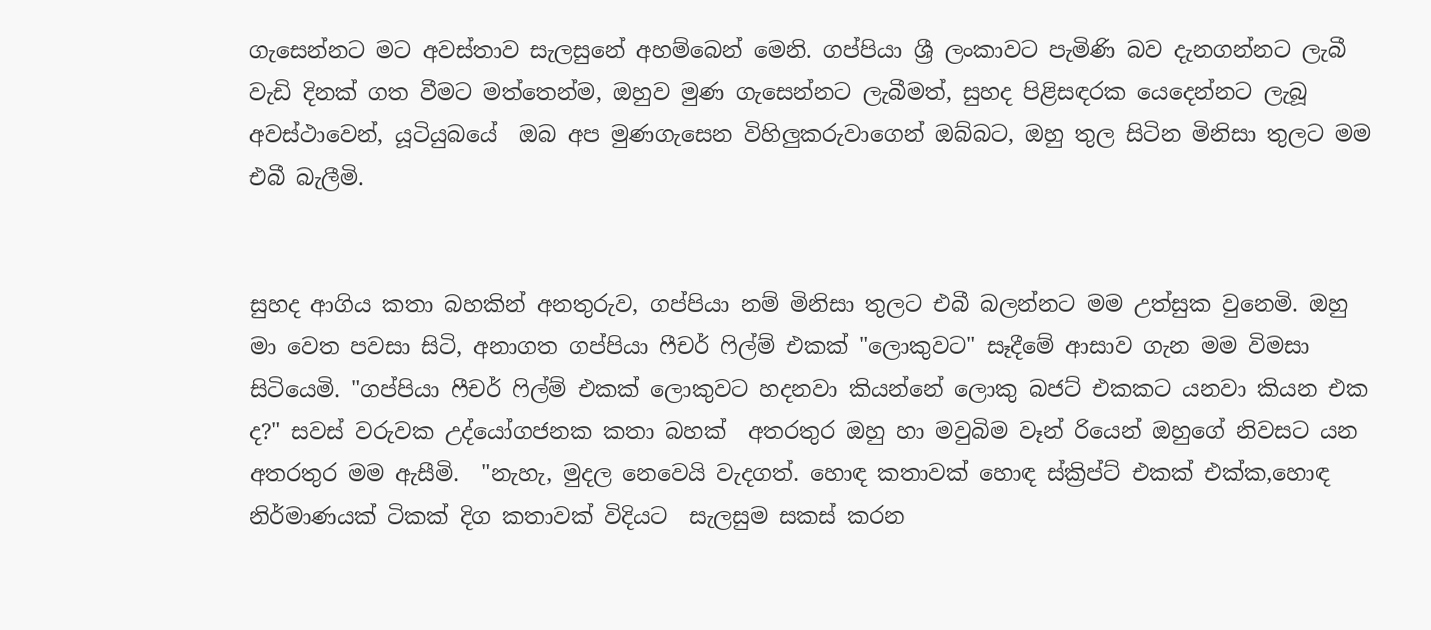ගැසෙන්නට මට අවස්තාව සැලසුනේ අහම්බෙන් මෙනි. ගප්පියා ශ්‍රී ලංකාවට පැමිණි බව දැනගන්නට ලැබී වැඩි දිනක් ගත වීමට මත්තෙන්ම, ඔහුව මුණ ගැසෙන්නට ලැබීමත්, සුහද පිළිසඳරක යෙදෙන්නට ලැබූ අවස්ථාවෙන්, යූටියුබයේ  ඔබ අප මුණගැසෙන විහිලුකරුවාගෙන් ඔබ්බට, ඔහු තුල සිටින මිනිසා තුලට මම එබී බැලීමි.


සුහද ආගිය කතා බහකින් අනතුරුව, ගප්පියා නම් මිනිසා තුලට එබී බලන්නට මම උත්සුක වුනෙමි. ඔහු මා වෙත පවසා සිටි, අනාගත ගප්පියා ෆීචර් ෆිල්ම් එකක් "ලොකුවට" සෑදීමේ ආසාව ගැන මම විමසා සිටියෙමි. "ගප්පියා ෆීචර් ෆිල්ම් එකක් ලොකුවට හදනවා කියන්නේ ලොකු බජට් එකකට යනවා කියන එක ද?" සවස් වරුවක උද්යෝගජනක කතා බහක්  අතරතුර ඔහු හා මවුබිම වෑන් රියෙන් ඔහුගේ නිවසට යන අතරතුර මම ඇසීමි.  "නැහැ, මුදල නෙවෙයි වැදගත්. හොඳ කතාවක් හොඳ ස්ක්‍රිප්ට් එකක් එක්ක,හොඳ නිර්මාණයක් ටිකක් දිග කතාවක් විදියට  සැලසුම සකස් කරන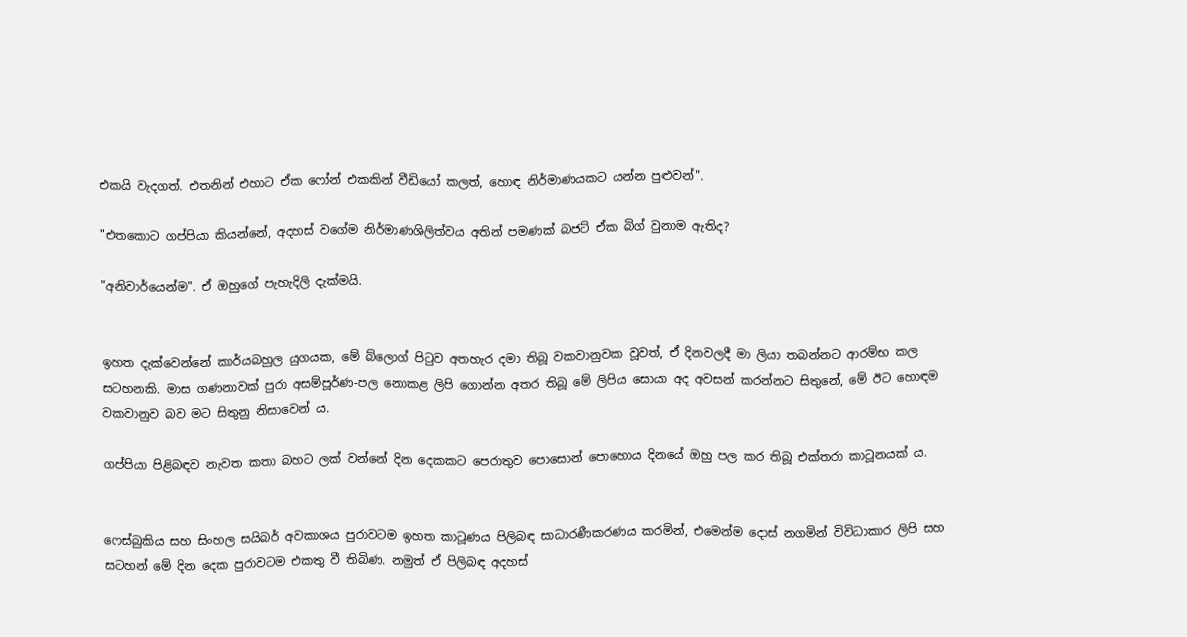එකයි වැදගත්. එතනින් එහාට ඒක ෆෝන් එකකින් වීඩියෝ කලත්, හොඳ නිර්මාණයකට යන්න පුළුවන්".

"එතකොට ගප්පියා කියන්නේ, අදහස් වගේම නිර්මාණශිලිත්වය අතින් පමණක් බජට් ඒක බිග් වුනාම ඇතිද?

"අනිවාර්යෙන්ම". ඒ ඔහුගේ පැහැදිලි දැක්මයි.


ඉහත දැක්වෙන්නේ කාර්යබහුල යුගයක, මේ බ්ලොග් පිටුව අතහැර දමා තිබූ වකවානුවක වූවත්, ඒ දිනවලදී මා ලියා තබන්නට ආරම්භ කල සටහනකි. මාස ගණනාවක් පුරා අසම්පූර්ණ-පල නොකළ ලිපි ගොන්න අතර තිබූ මේ ලිපිය සොයා අද අවසන් කරන්නට සිතුනේ, මේ ඊට හොඳම වකවානුව බව මට සිතුනු නිසාවෙන් ය.

ගප්පියා පිළිබඳව නැවත කතා බහට ලක් වන්නේ දින දෙකකට පෙරාතුව පොසොන් පොහොය දිනයේ ඔහු පල කර තිබූ එක්තරා කාටූනයක් ය.


ෆෙස්බුකිය සහ සිංහල සයිබර් අවකාශය පුරාවටම ඉහත කාටූණය පිලිබඳ සාධාරණීකරණය කරමින්, එමෙන්ම දොස් නගමින් විවිධාකාර ලිපි සහ සටහන් මේ දින දෙක පුරාවටම එකතු වී තිබිණ. නමුත් ඒ පිලිබඳ අදහස්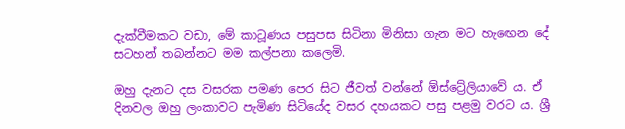දැක්වීමකට වඩා, මේ කාටූණය පසුපස සිටිනා මිනිසා ගැන මට හැඟෙන දේ සටහන් තබන්නට මම කල්පනා කලෙමි.

ඔහු දැනට දස වසරක පමණ පෙර සිට ජීවත් වන්නේ ඕස්ට්‍රේලියාවේ ය. ඒ දිනවල ඔහු ලංකාවට පැමිණ සිටියේද වසර දහයකට පසු පළමු වරට ය. ශ්‍රී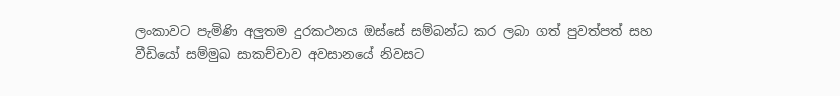ලංකාවට පැමිණි අලුතම දුරකථනය ඔස්සේ සම්බන්ධ කර ලබා ගත් පුවත්පත් සහ වීඩියෝ සම්මුඛ සාකච්චාව අවසානයේ නිවසට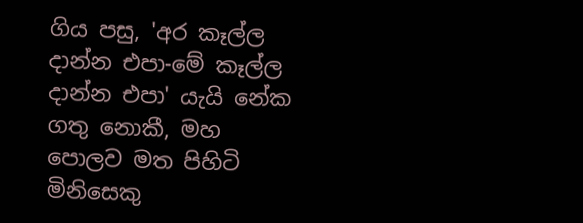ගිය පසු, 'අර කෑල්ල දාන්න එපා-මේ කෑල්ල දාන්න එපා' යැයි නේක ගතු නොකී, මහ පොලව මත පිහිටි මිනිසෙකු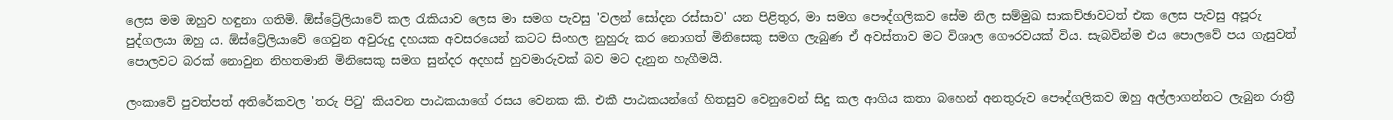ලෙස මම ඔහුව හඳුනා ගතිමි. ඕස්ට්‍රේලියාවේ කල රැකියාව ලෙස මා සමග පැවසු 'වලන් සෝදන රස්සාව' යන පිළිතුර, මා සමග පෞද්ගලිකව සේම නිල සම්මුඛ සාකච්ඡාවටත් එක ලෙස පැවසු අපූරු පුද්ගලයා ඔහු ය. ඕස්ට්‍රේලියාවේ ගෙවුන අවුරුදු දහයක අවසරයෙන් කටට සිංහල නුහුරු කර නොගත් මිනිසෙකු සමග ලැබුණ ඒ අවස්තාව මට විශාල ගෞරවයක් විය. සැබවින්ම එය පොලවේ පය ගැසුවත් පොලවට බරක් නොවුන නිහතමානි මිනිසෙකු සමග සුන්දර අදහස් හුවමාරුවක් බව මට දැනුන හැගීමයි.

ලංකාවේ පුවත්පත් අතිරේකවල 'තරු පිටු' කියවන පාඨකයාගේ රසය වෙනක කි. එකී පාඨකයන්ගේ හිතසුව වෙනුවෙන් සිදු කල ආගිය කතා බහෙන් අනතුරුව පෞද්ගලිකව ඔහු අල්ලාගන්නට ලැබුන රාත්‍රී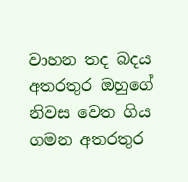වාහන තද බදය අතරතුර ඔහුගේ නිවස වෙත ගිය ගමන අතරතුර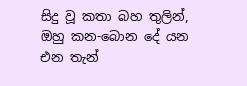සිදු වූ කතා බහ තුලින්, ඔහු කන-බොන දේ යන එන තැන්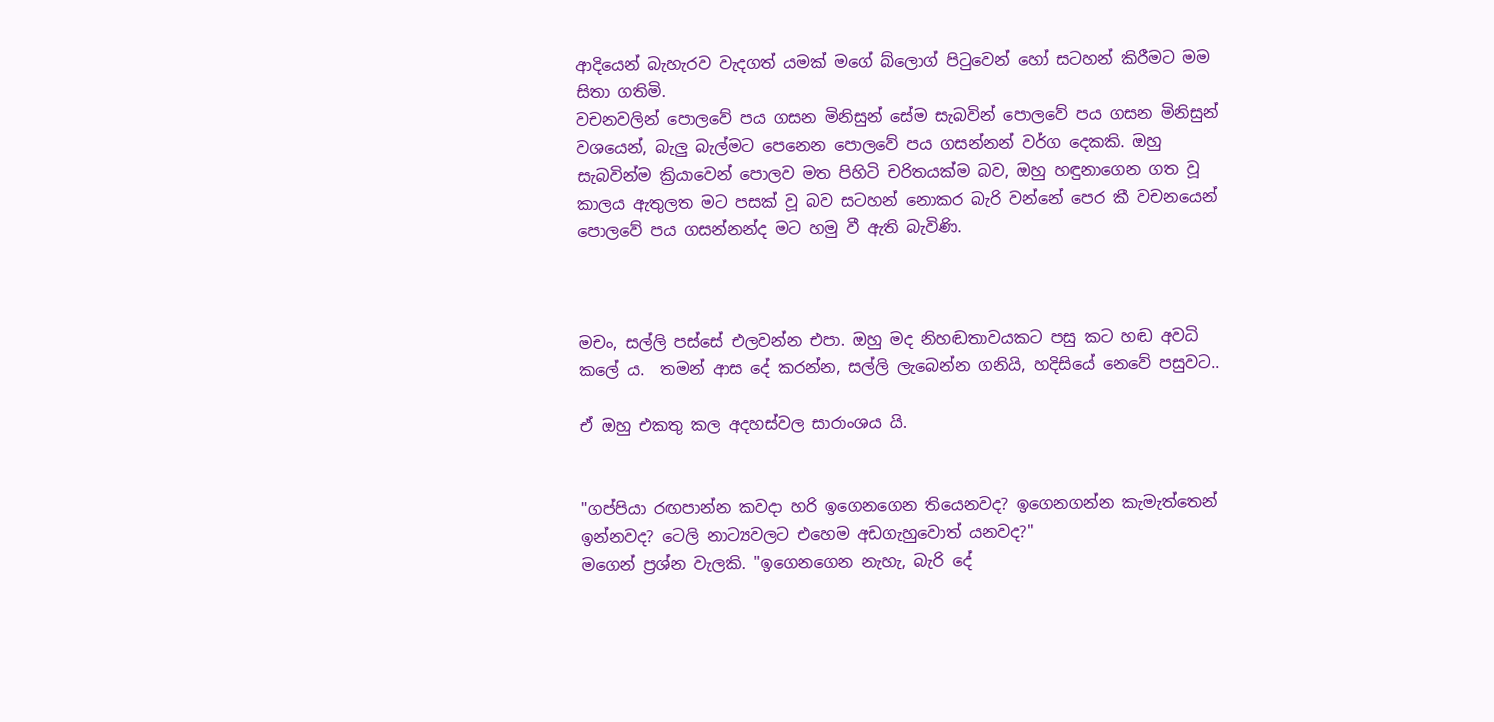ආදියෙන් බැහැරව වැදගත් යමක් මගේ බ්ලොග් පිටුවෙන් හෝ සටහන් කිරීමට මම සිතා ගතිමි.
වචනවලින් පොලවේ පය ගසන මිනිසුන් සේම සැබවින් පොලවේ පය ගසන මිනිසුන් වශයෙන්, බැලු බැල්මට පෙනෙන පොලවේ පය ගසන්නන් වර්ග දෙකකි. ඔහු සැබවින්ම ක්‍රියාවෙන් පොලව මත පිහිටි චරිතයක්ම බව, ඔහු හඳුනාගෙන ගත වූ කාලය ඇතුලත මට පසක් වූ බව සටහන් නොකර බැරි වන්නේ පෙර කී වචනයෙන් පොලවේ පය ගසන්නන්ද මට හමු වී ඇති බැවිණි.



මචං, සල්ලි පස්සේ එලවන්න එපා. ඔහු මද නිහඬතාවයකට පසු කට හඬ අවධි කලේ ය.  තමන් ආස දේ කරන්න, සල්ලි ලැබෙන්න ගනියි, හදිසියේ නෙවේ පසුවට..

ඒ ඔහු එකතු කල අදහස්වල සාරාංශය යි.


"ගප්පියා රඟපාන්න කවදා හරි ඉගෙනගෙන තියෙනවද? ඉගෙනගන්න කැමැත්තෙන් ඉන්නවද? ටෙලි නාට්‍යවලට එහෙම අඩගැහුවොත් යනවද?"
මගෙන් ප්‍රශ්න වැලකි. "ඉගෙනගෙන නැහැ, බැරි දේ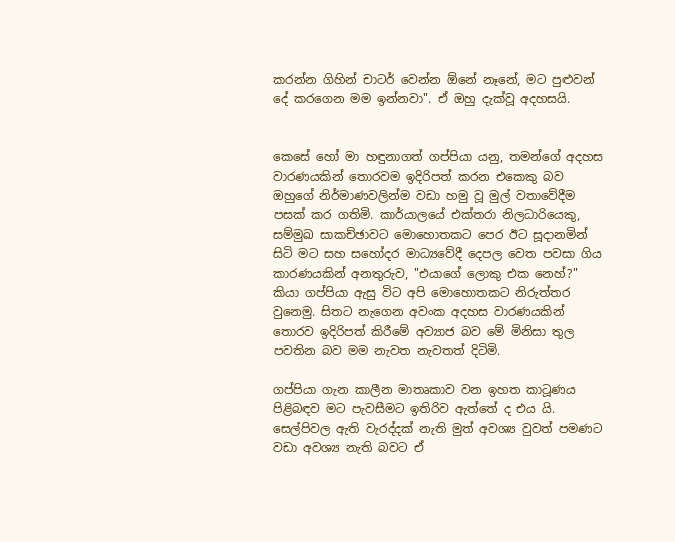කරන්න ගිහින් චාටර් වෙන්න ඕනේ නෑනේ, මට පුළුවන් දේ කරගෙන මම ඉන්නවා". ඒ ඔහු දැක්වූ අදහසයි.


කෙසේ හෝ මා හඳුනාගත් ගප්පියා යනු, තමන්ගේ අදහස වාරණයකින් තොරවම ඉදිරිපත් කරන එකෙකු බව ඔහුගේ නිර්මාණවලින්ම වඩා හමු වූ මුල් වතාවේදීම පසක් කර ගතිමි. කාර්යාලයේ එක්තරා නිලධාරියෙකු, සම්මුඛ සාකච්ඡාවට මොහොතකට පෙර ඊට සූදානමින් සිටි මට සහ සහෝදර මාධ්‍යවේදී දෙපල වෙත පවසා ගිය කාරණයකින් අනතුරුව, "එයාගේ ලොකු එක නෙහ්?" කියා ගප්පියා ඇසු විට අපි මොහොතකට නිරුත්තර වුනෙමු. සිතට නැගෙන අවංක අදහස වාරණයකින් තොරව ඉදිරිපත් කිරීමේ අව්‍යාජ බව මේ මිනිසා තුල පවතින බව මම නැවත නැවතත් දිටිමි.

ගප්පියා ගැන කාලීන මාතෘකාව වන ඉහත කාටූණය පිළිබඳව මට පැවසීමට ඉතිරිව ඇත්තේ ද එය යි. සෙල්පිවල ඇති වැරද්දක් නැති මුත් අවශ්‍ය වුවත් පමණට වඩා අවශ්‍ය නැති බවට ඒ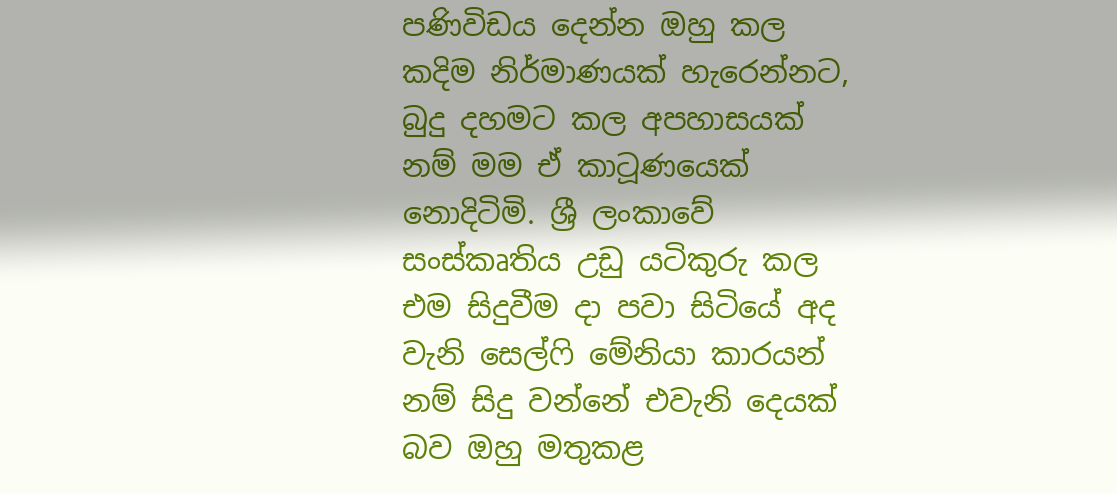පණිවිඩය දෙන්න ඔහු කල කදිම නිර්මාණයක් හැරෙන්නට, බුදු දහමට කල අපහාසයක් නම් මම ඒ කාටූණයෙක් නොදිටිමි. ශ්‍රී ලංකාවේ සංස්කෘතිය උඩු යටිකුරු කල එම සිදුවීම දා පවා සිටියේ අද වැනි සෙල්ෆි මේනියා කාරයන් නම් සිදු වන්නේ එවැනි දෙයක් බව ඔහු මතුකළ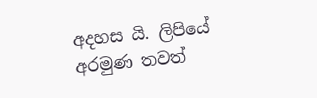අදහස යි. ලිපියේ අරමුණ තවත්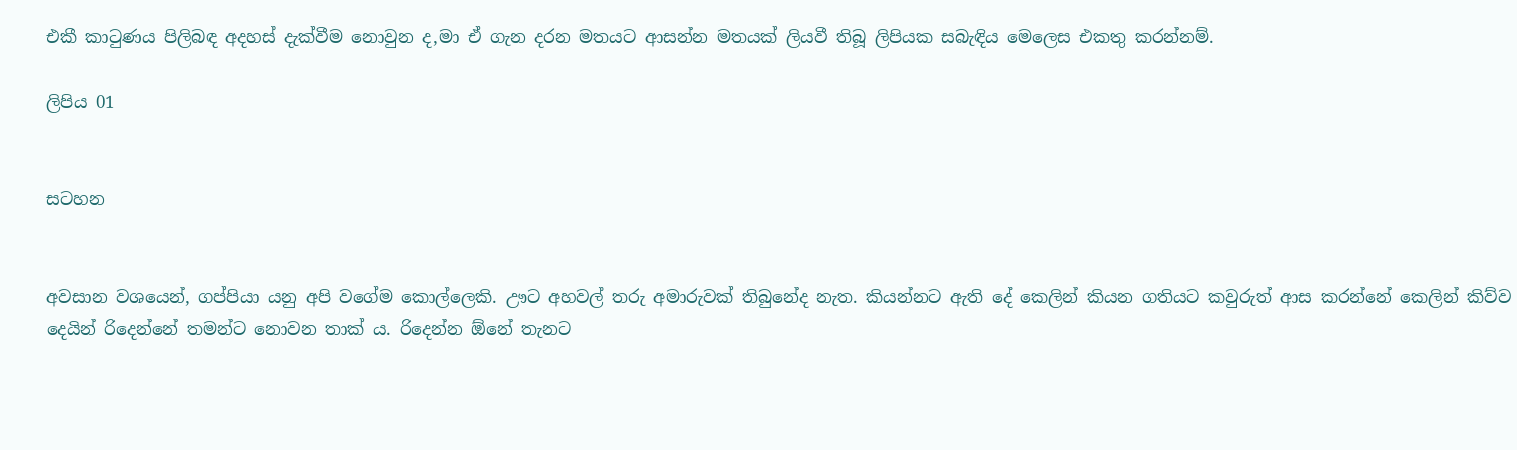එකී කාටුණය පිලිබඳ අදහස් දැක්වීම නොවුන ද,මා ඒ ගැන දරන මතයට ආසන්න මතයක් ලියවී තිබූ ලිපියක සබැඳිය මෙලෙස එකතු කරන්නම්.

ලිපිය 01


සටහන


අවසාන වශයෙන්, ගප්පියා යනු අපි වගේම කොල්ලෙකි. ඌට අහවල් තරු අමාරුවක් තිබුනේද නැත. කියන්නට ඇති දේ කෙලින් කියන ගතියට කවුරුත් ආස කරන්නේ කෙලින් කිව්ව දෙයින් රිදෙන්නේ තමන්ට නොවන තාක් ය. රිදෙන්න ඕනේ තැනට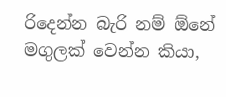රිදෙන්න බැරි නම් ඕනේ මගුලක් වෙන්න කියා,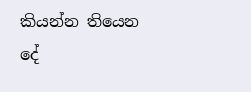කියන්න තියෙන දේ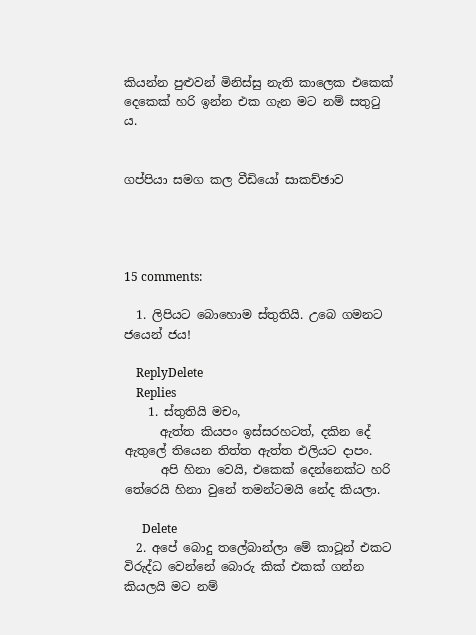කියන්න පුළුවන් මිනිස්සු නැති කාලෙක එකෙක් දෙකෙක් හරි ඉන්න එක ගැන මට නම් සතුටු ය.


ගප්පියා සමග කල වීඩියෝ සාකච්ඡාව




15 comments:

  1. ලිපියට බොහොම ස්තුතියි. උබෙ ගමනට ජයෙන් ජය!

    ReplyDelete
    Replies
    1. ස්තුතියි මචං,
      ඇත්ත කියපං ඉස්සරහටත්, දකින දේ ඇතුලේ තියෙන තිත්ත ඇත්ත එලියට දාපං.
      අපි හිනා වෙයි, එකෙක් දෙන්නෙක්ට හරි තේරෙයි හිනා වුනේ තමන්ටමයි නේද කියලා.

      Delete
  2. අපේ බොදු තලේබාන්ලා මේ කාටූන් එකට විරුද්ධ වෙන්නේ බොරු කික් එකක් ගන්න කියලයි මට නම්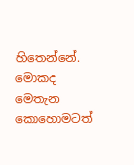හිතෙන්නේ. මොකද මෙතැන කොහොමටත්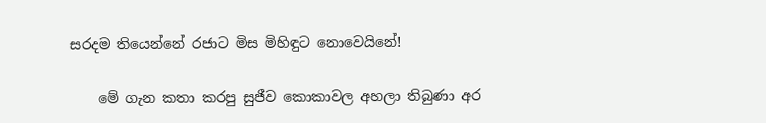සරදම තියෙන්නේ රජාට මිස මිහිඳුට නොවෙයිනේ!

    මේ ගැන කතා කරපු සුජීව කොකාවල අහලා තිබුණා අර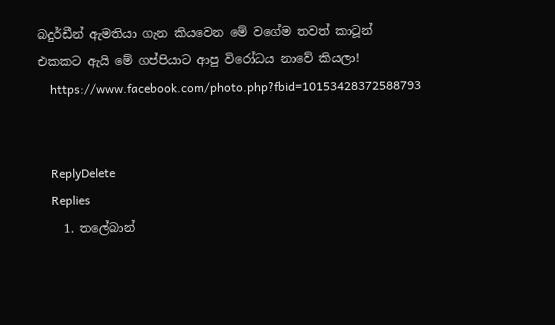බදුර්ඩීන් ඇමතියා ගැන කියවෙන මේ වගේම තවත් කාටූන් එකකට ඇයි මේ ගප්පියාට ආපු විරෝධය නාවේ කියලා!
    https://www.facebook.com/photo.php?fbid=10153428372588793


    ReplyDelete
    Replies
    1. තලේබාන්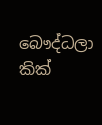බෞද්ධලා කික්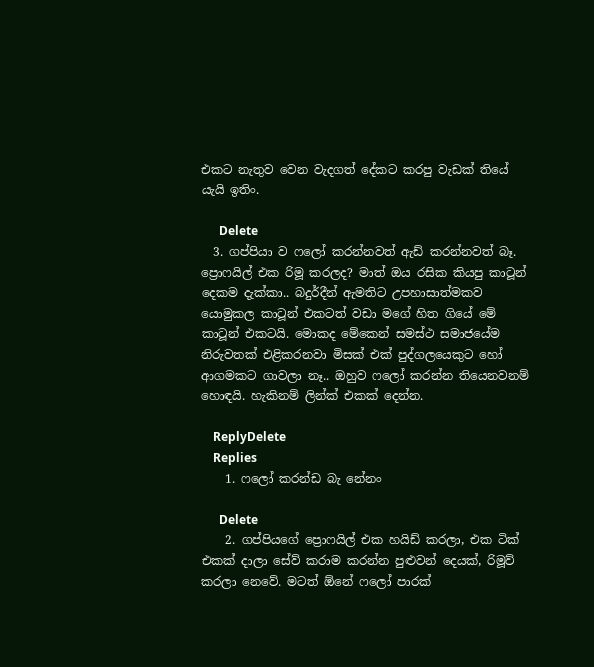එකට නැතුව වෙන වැදගත් දේකට කරපු වැඩක් තියේ යැයි ඉතිං.

      Delete
  3. ගප්පියා ව ෆලෝ කරන්නවත් ඇඩ් කරන්නවත් බෑ. ප්‍රොෆයිල් එක රිමූ කරලද? මාත් ඔය රසික කියපු කාටූන් දෙකම දැක්කා.. බදුර්දීන් ඇමතිට උපහාසාත්මකව යොමුකල කාටූන් එකටත් වඩා මගේ හිත ගියේ මේ කාටූන් එකටයි. මොකද මේකෙන් සමස්ථ සමාජයේම නිරුවතක් එළිකරනවා මිසක් එක් පුද්ගලයෙකුට හෝ ආගමකට ගාවලා නෑ.. ඔහුව ෆලෝ කරන්න තියෙනවනම් හොඳයි. හැකිනම් ලින්ක් එකක් දෙන්න.

    ReplyDelete
    Replies
    1. ෆලෝ කරන්ඩ බැ නේනං

      Delete
    2. ගප්පියගේ ප්‍රොෆයිල් එක හයිඩ් කරලා, එක ටික් එකක් දාලා සේව් කරාම කරන්න පුළුවන් දෙයක්, රිමූව් කරලා නෙවේ. මටත් ඕනේ ෆලෝ පාරක්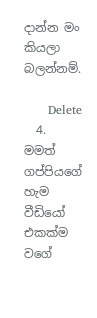දාන්න මං කියලා බලන්නම්.

      Delete
  4. මමත් ගප්පියගේ හැම වීඩියෝ එකක්ම වගේ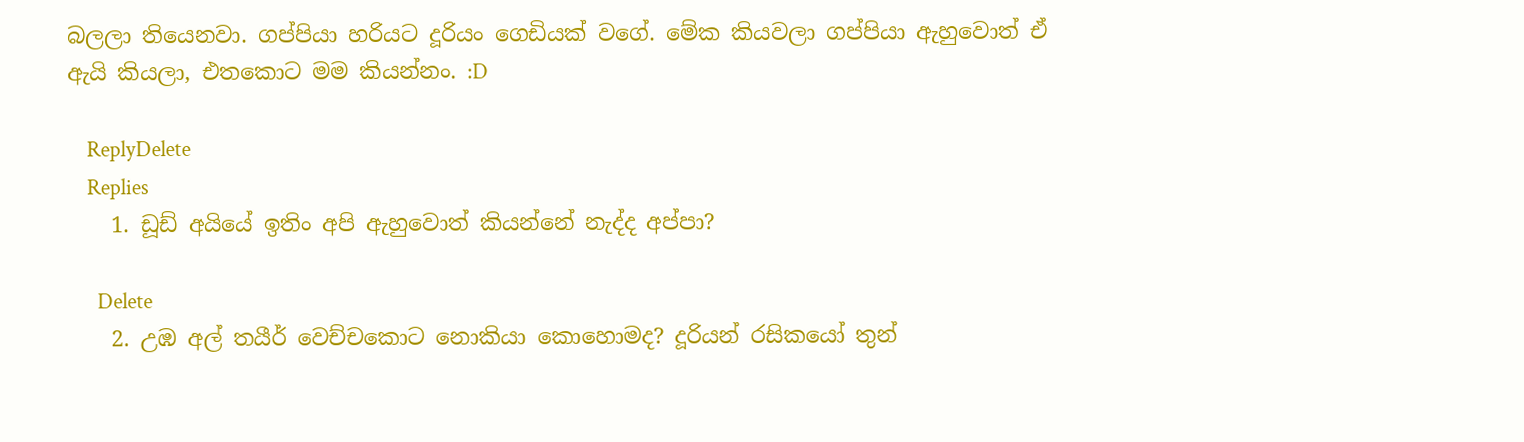බලලා තියෙනවා. ගප්පියා හරියට දූරියං ගෙඩියක් වගේ. මේක කියවලා ගප්පියා ඇහුවොත් ඒ ඇයි කියලා, එතකොට මම කියන්නං. :D

    ReplyDelete
    Replies
    1. ඩූඩ් අයියේ ඉතිං අපි ඇහුවොත් කියන්නේ නැද්ද අප්පා?

      Delete
    2. උඹ අල් තයීර් වෙච්චකොට නොකියා කොහොමද? දූරියන් රසිකයෝ තුන්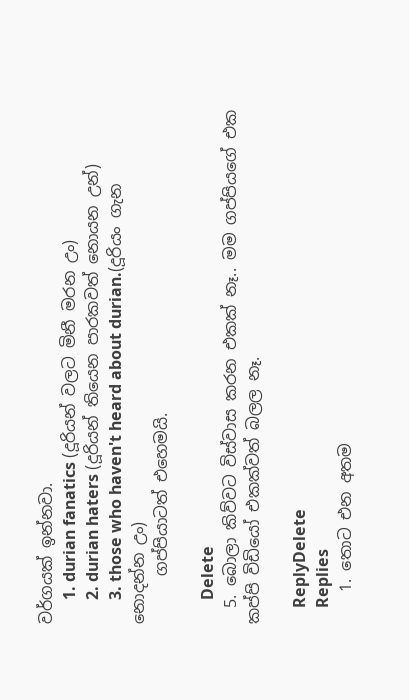වර්ගයක් ඉන්නවා.
      1. durian fanatics (දූරියන් වලට මිනී මරන උං)
      2. durian haters (දූරියන් තියෙන පාරකවත් නොයන උන්)
      3. those who haven't heard about durian.(දූරියං ගැන නොදන්න උං)
      ගප්පියාටත් එහෙමයි.

      Delete
  5. බොලා කිව්වට විස්වාස කරන එකක් නෑ.. මම ගප්පියගේ එක කප්පි විඩියෝ එකක්වත් බලල නෑ.

    ReplyDelete
    Replies
    1. තොට එන අතම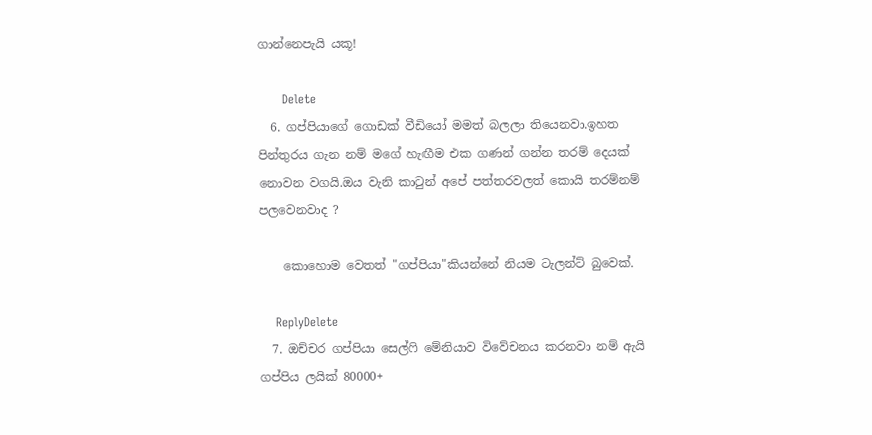ගාන්නෙපැයි යකූ!

      Delete
  6. ගප්පියාගේ ගොඩක් වීඩියෝ මමත් බලලා තියෙනවා.ඉහත පින්තුරය ගැන නම් මගේ හැඟීම එක ගණන් ගන්න තරම් දෙයක් නොවන වගයි.ඔය වැනි කාටුන් අපේ පත්තරවලත් කොයි තරම්නම් පලවෙනවාද ?

    කොහොම වෙතත් "ගප්පියා"කියන්නේ නියම ටැලන්ට් බුවෙක්.

    ReplyDelete
  7. ඔච්චර ගප්පියා සෙල්ෆි මේනියාව විවේචනය කරනවා නම් ඇයි ගප්පිය ලයික් 80000+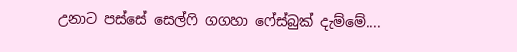උනාට පස්සේ සෙල්ෆි ගගහා ෆේස්බුක් දැම්මේ....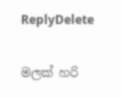ReplyDelete

මලක් හරි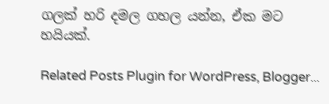ගලක් හරි දමල ගහල යන්න, ඒක මට හයියක්.

Related Posts Plugin for WordPress, Blogger...